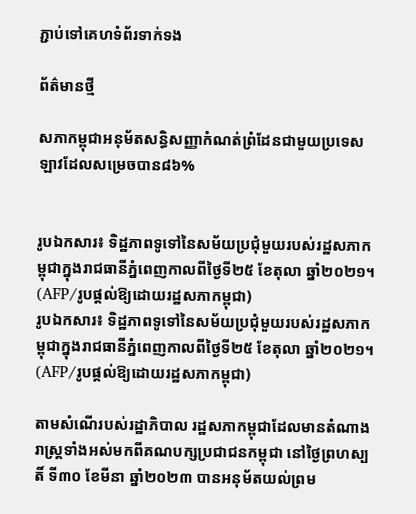ភ្ជាប់ទៅគេហទំព័រទាក់ទង

ព័ត៌មានថ្មី

សភាកម្ពុជាអនុម័តសន្ធិសញ្ញាកំណត់ព្រំដែនជាមួយប្រទេសឡាវដែលសម្រេចបាន៨៦%


រូបឯកសារ៖ ទិដ្ឋភាពទូទៅនៃសម័យប្រជុំមួយរបស់រដ្ឋសភាកម្ពុជាក្នុងរាជធានីភ្នំពេញកាលពីថ្ងៃទី២៥ ខែតុលា ឆ្នាំ២០២១។ (AFP/រូបផ្តល់ឱ្យដោយរដ្ឋសភាកម្ពុជា)
រូបឯកសារ៖ ទិដ្ឋភាពទូទៅនៃសម័យប្រជុំមួយរបស់រដ្ឋសភាកម្ពុជាក្នុងរាជធានីភ្នំពេញកាលពីថ្ងៃទី២៥ ខែតុលា ឆ្នាំ២០២១។ (AFP/រូបផ្តល់ឱ្យដោយរដ្ឋសភាកម្ពុជា)

តាមសំណើរបស់រដ្ឋាភិបាល រដ្ឋសភាកម្ពុជាដែលមានតំណាងរាស្រ្តទាំងអស់មកពីគណបក្សប្រជាជនកម្ពុជា នៅថ្ងៃព្រហស្បតិ៍ ទី៣០ ខែមីនា ឆ្នាំ២០២៣ បានអនុម័តយល់ព្រម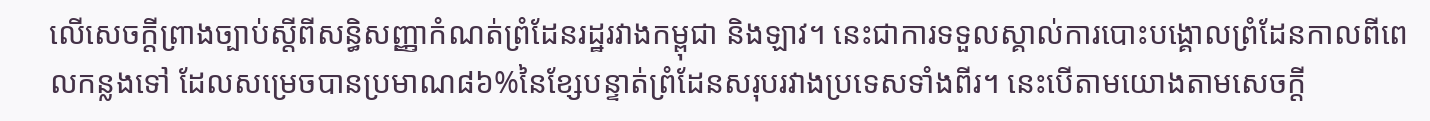លើសេចក្តីព្រាងច្បាប់ស្តីពីសន្ធិសញ្ញាកំណត់ព្រំដែនរដ្ឋរវាងកម្ពុជា និងឡាវ។ នេះជាការទទួលស្គាល់ការបោះបង្គោលព្រំដែនកាលពីពេលកន្លងទៅ ដែលសម្រេចបានប្រមាណ៨៦%នៃខ្សែបន្ទាត់ព្រំដែនសរុបរវាងប្រទេសទាំងពីរ។ នេះបើតាមយោងតាមសេចក្តី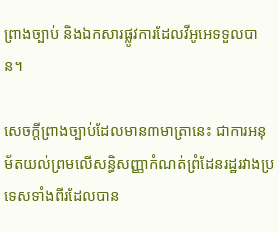ព្រាងច្បាប់ និងឯកសារផ្លូវការដែលវីអូអេទទួលបាន។

សេចក្តីព្រាងច្បាប់ដែលមាន៣មាត្រានេះ ជាការអនុម័តយល់ព្រមលើសន្ធិសញ្ញាកំណត់ព្រំដែនរដ្ឋរវាងប្រទេសទាំងពីរដែលបាន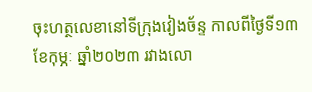ចុះហត្ថលេខានៅទីក្រុងវៀងច័ន្ទ កាលពីថ្ងៃទី១៣ ខែកុម្ភៈ ឆ្នាំ២០២៣ រវាងលោ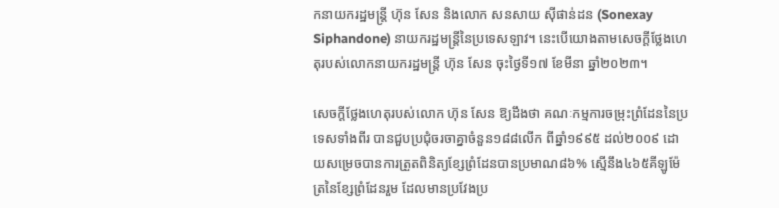កនាយករដ្ឋមន្រ្តី ហ៊ុន សែន និងលោក សនសាយ ស៊ីផាន់ដន (Sonexay Siphandone) នាយករដ្ឋមន្រ្តីនៃប្រទេសឡាវ។ នេះបើយោងតាមសេចក្តីថ្លែងហេតុរបស់លោកនាយករដ្ឋមន្រ្តី ហ៊ុន សែន ចុះថ្ងៃទី១៧ ខែមីនា ឆ្នាំ២០២៣។

សេចក្តីថ្លែងហេតុរបស់លោក ហ៊ុន សែន ឱ្យដឹងថា គណៈកម្មការចម្រុះព្រំដែននៃប្រទេសទាំងពីរ បានជួបប្រជុំចរចាគ្នាចំនួន១៨៨លើក ពីឆ្នាំ១៩៩៥ ដល់២០០៩ ដោយសម្រេចបានការត្រួតពិនិត្យខ្សែព្រំដែនបានប្រមាណ៨៦% ស្មើនឹង៤៦៥គីឡូម៉ែត្រនៃខ្សែព្រំដែនរួម ដែលមានប្រវែងប្រ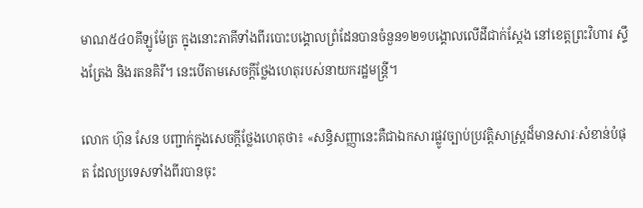មាណ៥៤០គីឡូម៉ែត្រ ក្នុងនោះភាគីទាំងពីរបោះបង្គោលព្រំដែនបានចំនួន១២១បង្គោលលើដីជាក់ស្តែង នៅខេត្តព្រះវិហារ ស្ទឹងត្រែង និងរតនគិរី។ នេះបើតាមសេចក្តីថ្លែងហេតុរបស់នាយករដ្ឋមន្រ្តី។

លោក ហ៊ុន សែន បញ្ជាក់ក្នុងសេចក្តីថ្លែងហេតុថា៖ «សន្ធិសញ្ញានេះគឺជាឯកសារផ្លូវច្បាប់ប្រវត្តិសាស្រ្តដ៏មានសារៈសំខាន់បំផុត ដែលប្រទេសទាំងពីរបានចុះ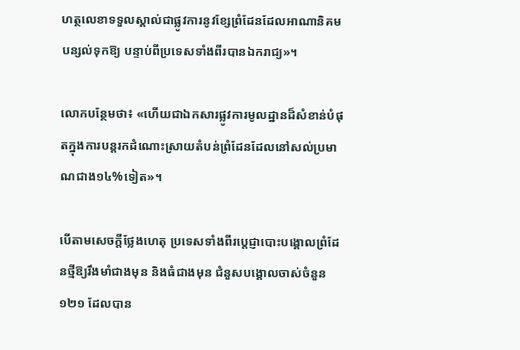ហត្ថលេខាទទួលស្គាល់ជាផ្លូវការនូវខ្សែព្រំដែនដែលអាណានិគមបន្សល់ទុកឱ្យ បន្ទាប់ពីប្រទេសទាំងពីរបានឯករាជ្យ»។

លោកបន្ថែមថា៖ «ហើយជាឯកសារផ្លូវការមូលដ្ឋានដ៏សំខាន់បំផុតក្នុងការបន្តរកដំណោះស្រាយតំបន់ព្រំដែនដែលនៅសល់ប្រមាណជាង១៤%ទៀត»។

បើតាមសេចក្តីថ្លែងហេតុ ប្រទេសទាំងពីរប្តេជ្ញាបោះបង្គោលព្រំដែនថ្មីឱ្យរឹងមាំជាងមុន និងធំជាងមុន ជំនួសបង្គោលចាស់ចំនួន១២១ ដែលបាន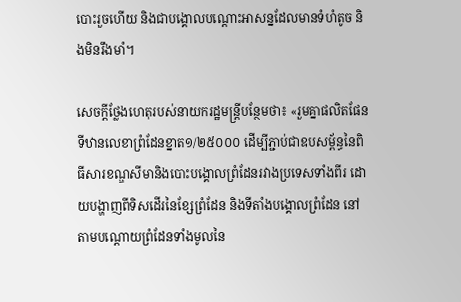បោះរួចហើយ និងជាបង្គោលបណ្តោះអាសន្នដែលមានទំហំតូច និងមិនរឹងមាំ។

សេចក្តីថ្លែងហេតុរបស់នាយករដ្ឋមន្រ្តីបន្ថែមថា៖ «រួមគ្នាផលិតផែនទីឋានលេខាព្រំដែនខ្នាត១/២៥០០០ ដើម្បីភ្ជាប់ជាឧបសម្ព័ន្ធនៃពិធីសារខណ្ឌសីមានិងបោះបង្គោលព្រំដែនរវាងប្រទេសទាំងពីរ ដោយបង្ហាញពីទិសដើរនៃខ្សែព្រំដែន និងទីតាំងបង្គោលព្រំដែន នៅតាមបណ្តោយព្រំដែនទាំងមូលនៃ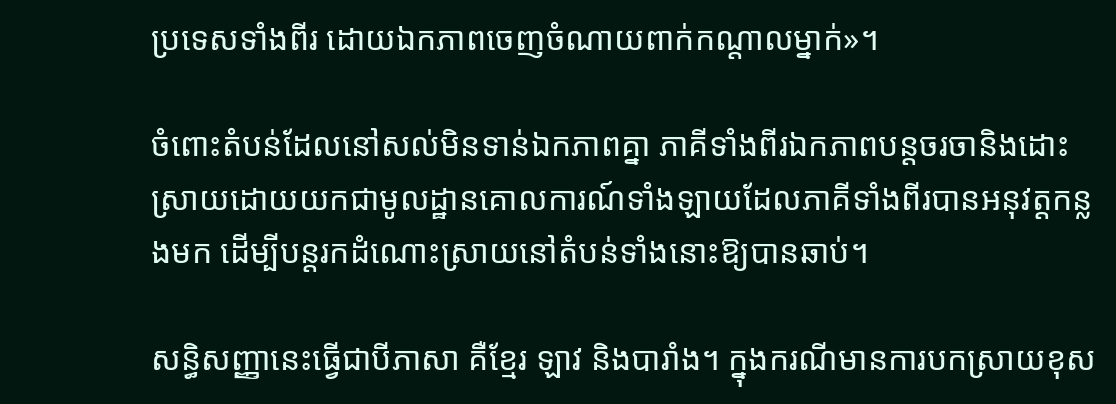ប្រទេសទាំងពីរ ដោយឯកភាពចេញចំណាយពាក់កណ្តាលម្នាក់»។

ចំពោះតំបន់ដែលនៅសល់មិនទាន់ឯកភាពគ្នា ភាគីទាំងពីរឯកភាពបន្តចរចានិងដោះស្រាយដោយយកជាមូលដ្ឋានគោលការណ៍ទាំងឡាយដែលភាគីទាំងពីរបានអនុវត្តកន្លងមក ដើម្បីបន្តរកដំណោះស្រាយនៅតំបន់ទាំងនោះឱ្យបានឆាប់។

សន្ធិសញ្ញានេះធ្វើជាបីភាសា គឺខ្មែរ ឡាវ និងបារាំង។ ក្នុងករណីមានការបកស្រាយខុស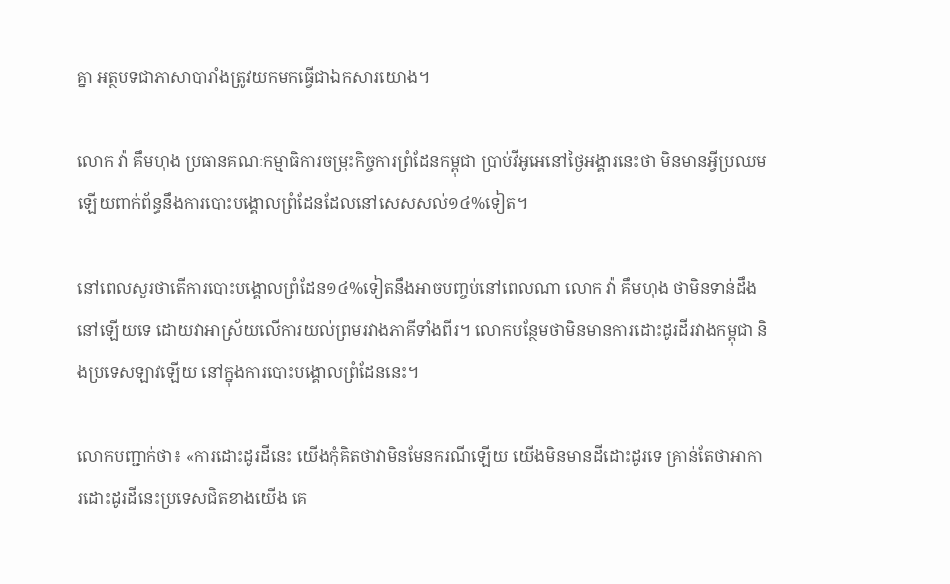គ្នា អត្ថបទជាភាសាបារាំងត្រូវយកមកធ្វើជាឯកសារយោង។

លោក វ៉ា គឹមហុង ប្រធានគណៈកម្មាធិការចម្រុះកិច្ចការព្រំដែនកម្ពុជា ប្រាប់វីអូអេនៅថ្ងៃអង្គារនេះថា មិនមានអ្វីប្រឈមឡើយពាក់ព័ន្ធនឹងការបោះបង្គោលព្រំដែនដែលនៅសេសសល់១៤%ទៀត។

នៅពេលសួរថាតើការបោះបង្គោលព្រំដែន១៤%ទៀតនឹងអាចបញ្ចប់នៅពេលណា លោក វ៉ា គឹមហុង ថាមិនទាន់ដឹងនៅឡើយទេ ដោយវាអាស្រ័យលើការយល់ព្រមរវាងភាគីទាំងពីរ។ លោកបន្ថែមថាមិនមានការដោះដូរដីរវាងកម្ពុជា និងប្រទេសឡាវឡើយ នៅក្នុងការបោះបង្គោលព្រំដែននេះ។

លោកបញ្ជាក់ថា៖ «ការដោះដូរដីនេះ យើងកុំគិតថាវាមិនមែនករណីឡើយ យើងមិនមានដីដោះដូរទេ គ្រាន់តែថាអាការដោះដូរដីនេះប្រទេសជិតខាងយើង គេ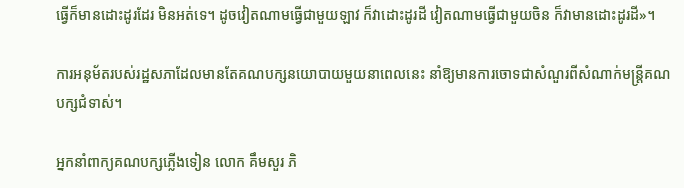ធ្វើក៏មានដោះដូរដែរ មិនអត់ទេ។ ដូចវៀតណាមធ្វើជាមួយឡាវ ក៏វាដោះដូរដី វៀតណាមធ្វើជាមួយចិន ក៏វាមានដោះដូរដី»។

ការអនុម័តរបស់រដ្ឋសភាដែលមានតែគណបក្សនយោបាយមួយនាពេលនេះ នាំឱ្យមានការចោទជាសំណួរពីសំណាក់មន្រ្តីគណបក្សជំទាស់។

អ្នកនាំពាក្យគណបក្សភ្លើងទៀន លោក គឹមសួរ ភិ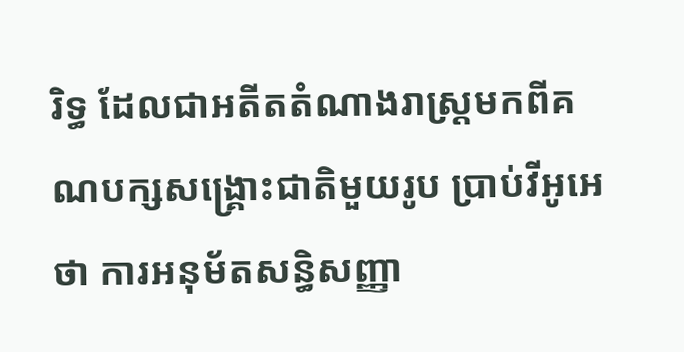រិទ្ធ ដែលជាអតីតតំណាងរាស្រ្តមកពីគណបក្សសង្រ្គោះជាតិមួយរូប ប្រាប់វីអូអេថា ការអនុម័តសន្ធិសញ្ញា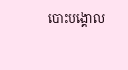បោះបង្គោល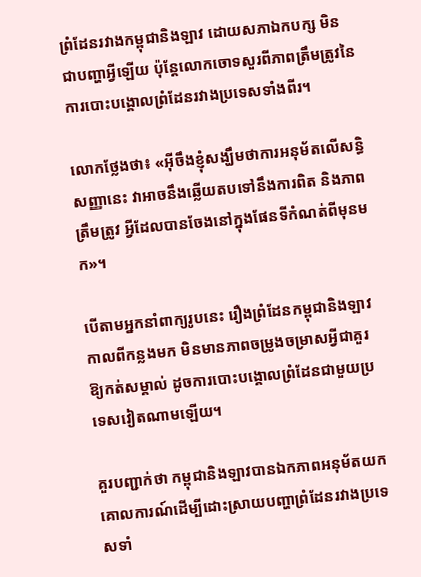ព្រំដែនរវាងកម្ពុជានិងឡាវ ដោយសភាឯកបក្ស មិនជាបញ្ហាអ្វីឡើយ ប៉ុន្តែលោកចោទសួរពីភាពត្រឹមត្រូវនៃការបោះបង្គោលព្រំដែនរវាងប្រទេសទាំងពីរ។

លោកថ្លែងថា៖ «អ៊ីចឹងខ្ញុំសង្ឃឹមថាការអនុម័តលើសន្ធិសញ្ញានេះ វាអាចនឹងឆ្លើយតបទៅនឹងការពិត និងភាពត្រឹមត្រូវ អ្វីដែលបានចែងនៅក្នុងផែនទីកំណត់ពីមុនមក»។

បើតាមអ្នកនាំពាក្យរូបនេះ រឿងព្រំដែនកម្ពុជានិងឡាវកាលពីកន្លងមក មិនមានភាពចម្រូងចម្រាសអ្វីជាគួរឱ្យកត់សម្គាល់ ដូចការបោះបង្គោលព្រំដែនជាមួយប្រទេសវៀតណាមឡើយ។

គួរបញ្ជាក់ថា កម្ពុជានិងឡាវបានឯកភាពអនុម័តយកគោលការណ៍ដើម្បីដោះស្រាយបញ្ហាព្រំដែនរវាងប្រទេសទាំ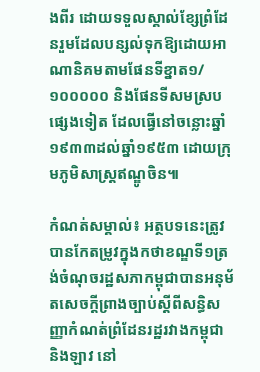ងពីរ ដោយទទួលស្គាល់ខ្សែព្រំដែនរួមដែលបន្សល់ទុកឱ្យដោយអាណានិគមតាមផែនទីខ្នាត១/១០០០០០ និងផែនទីសមស្របផ្សេងទៀត ដែលធ្វើនៅចន្លោះឆ្នាំ១៩៣៣ដល់ឆ្នាំ១៩៥៣ ដោយកុ្រមភូមិសាស្រ្តឥណ្ឌូចិន៕

កំណត់សម្គាល់៖ អត្ថបទនេះត្រូវបានកែតម្រូវក្នុងកថាខណ្ឌទី១ត្រង់ចំណុចរដ្ឋសភាកម្ពុជាបានអនុម័តសេចក្តីព្រាងច្បាប់ស្តីពីសន្ធិសញ្ញាកំណត់ព្រំដែនរដ្ឋរវាងកម្ពុជា និងឡាវ នៅ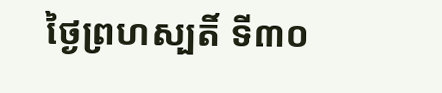ថ្ងៃព្រហស្បតិ៍ ទី៣០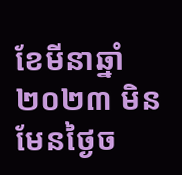ខែមីនាឆ្នាំ២០២៣ មិនមែនថ្ងៃច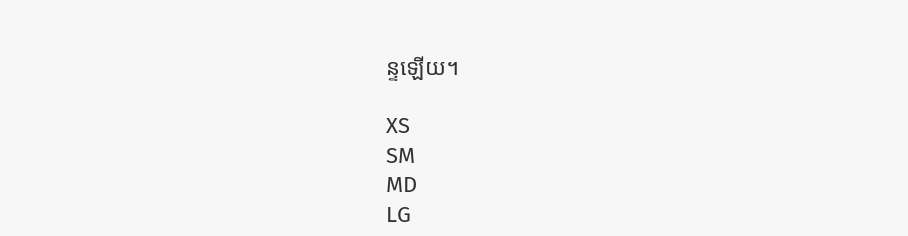ន្ទឡើយ។

XS
SM
MD
LG